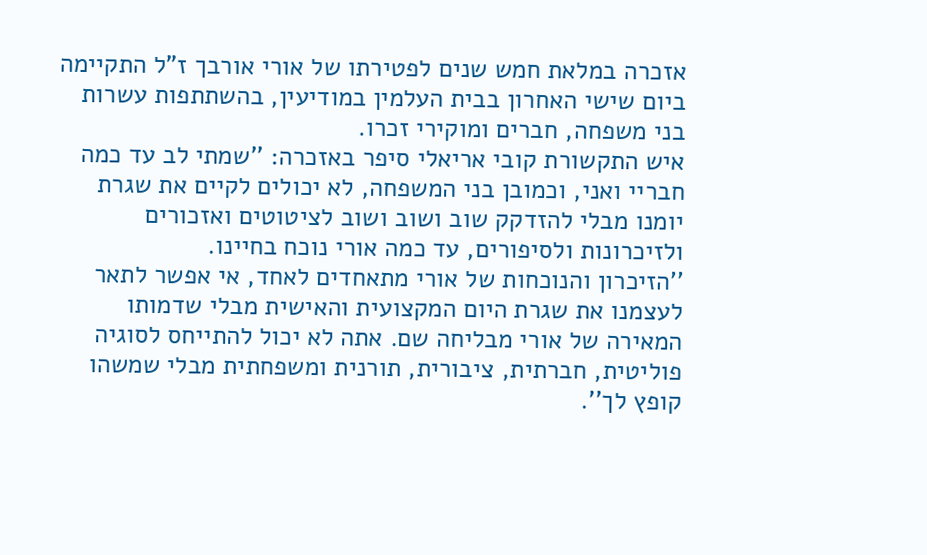אזכרה במלאת חמש שנים לפטירתו של אורי אורבך ז"ל התקיימה ביום שישי האחרון בבית העלמין במודיעין, בהשתתפות עשרות בני משפחה, חברים ומוקירי זכרו.
איש התקשורת קובי אריאלי סיפר באזכרה: ''שמתי לב עד כמה חבריי ואני, וכמובן בני המשפחה, לא יכולים לקיים את שגרת יומנו מבלי להזדקק שוב ושוב ושוב לציטוטים ואזכורים ולזיכרונות ולסיפורים, עד כמה אורי נוכח בחיינו.
''הזיכרון והנוכחות של אורי מתאחדים לאחד, אי אפשר לתאר לעצמנו את שגרת היום המקצועית והאישית מבלי שדמותו המאירה של אורי מבליחה שם. אתה לא יכול להתייחס לסוגיה פוליטית, חברתית, ציבורית, תורנית ומשפחתית מבלי שמשהו קופץ לך''.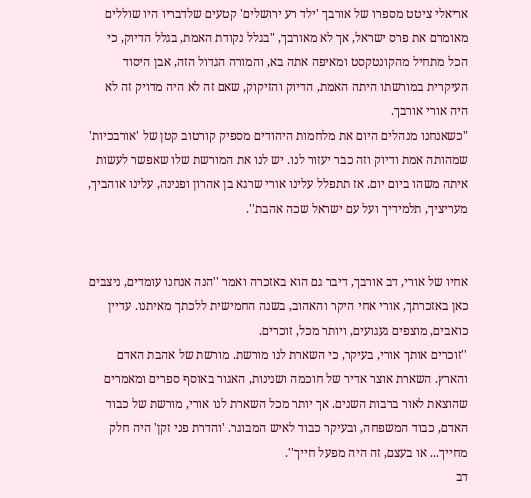אריאלי ציטט מספרו של אורבך 'ילד רע ירושלים' קטעים שלדבריו היו שוללים מאומרם את פרס ישראל, אך לא מאורבך, "בגלל נקודת האמת, בגלל הדיוק, כי הכל מתחיל מהקונטקסט ומאיפה אתה בא, והמורה הגדול הזה, אבן היסוד העיקרית במורשתו היתה האמת, הדיוק והזיקוק, שאם זה לא היה מדויק זה לא היה אורי אורבך.
"כשאנחנו מנהלים היום את מלחמות היהודים מספיק קורטוב קטן של 'אורבכיות' שמהותה אמת ודיוק וזה כבר יעזור לנו. יש לנו את המורשת שלו שאפשר לעשות איתה משהו ביום יום. אז תתפלל עלינו אורי שרגא בן אהרון ופנינה, עלינו אוהביך, מעריציך, תלמידיך ועל עם ישראל שכה אהבת''.


אחיו של אורי, דב אורבך, דיבר גם הוא באזכרה ואמר ''הנה אנחנו עומדים, ניצבים כאן באזכרתך, אורי אחי היקר והאהוב, בשנה החמישית ללכתך מאיתנו. עדיין כואבים, מוצפים געגועים, ויותר מכל, זוכרים.
''זוכרים אותך אורי, בעיקר, כי השארת לנו מורשת. מורשת של אהבת האדם והארץ. השארת אוצר אדיר של חוכמה ושנינות, האגור באוסף ספרים ומאמרים שהוצאת לאור ברבות השנים. אך יותר מכל השארת לנו אורי, מורשת של כבוד האדם, כבוד המשפחה, ובעיקר כבוד לאיש המבוגר. 'והדרת פני זקן' היה חלק מחייך... או בעצם, זה היה מפעל חייך''.
דב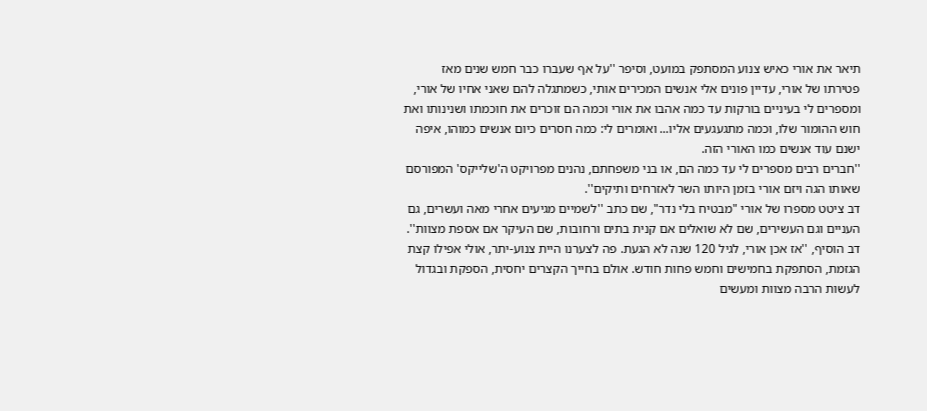תיאר את אורי כאיש צנוע המסתפק במועט, וסיפר ''על אף שעברו כבר חמש שנים מאז פטירתו של אורי, עדיין פונים אלי אנשים המכירים אותי, כשמתגלה להם שאני אחיו של אורי, ומספרים לי בעיניים בורקות עד כמה אהבו את אורי וכמה הם זוכרים את חוכמתו ושנינותו ואת חוש ההומור שלו, וכמה מתגעגעים אליו... ואומרים לי: כמה חסרים כיום אנשים כמוהו, איפה ישנם עוד אנשים כמו האורי הזה.
''חברים רבים מספרים לי עד כמה הם, או בני משפחתם, נהנים מפרויקט ה'שלייקס' המפורסם שאותו הגה ויזם אורי בזמן היותו השר לאזרחים ותיקים''.
דב ציטט מספרו של אורי "מבטיח בלי נדר", שם כתב ''לשמיים מגיעים אחרי מאה ועשרים, גם העניים וגם העשירים, שם לא שואלים אם קנית בתים ורחובות, שם העיקר אם אספת מצוות''.
דב הוסיף, ''אז אכן אורי, לגיל 120 שנה לא הגעת. פה לצערנו היית צנוע-יתר, אולי אפילו קצת הגזמת, הסתפקת בחמישים וחמש פחות חודש. אולם בחייך הקצרים יחסית, הספקת ובגדול לעשות הרבה מצוות ומעשים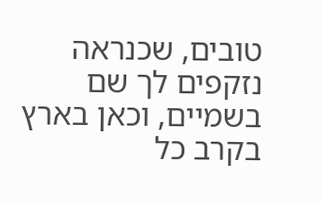טובים, שכנראה נזקפים לך שם בשמיים, וכאן בארץ בקרב כל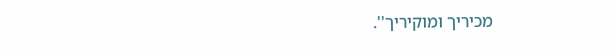מכיריך ומוקיריך''.